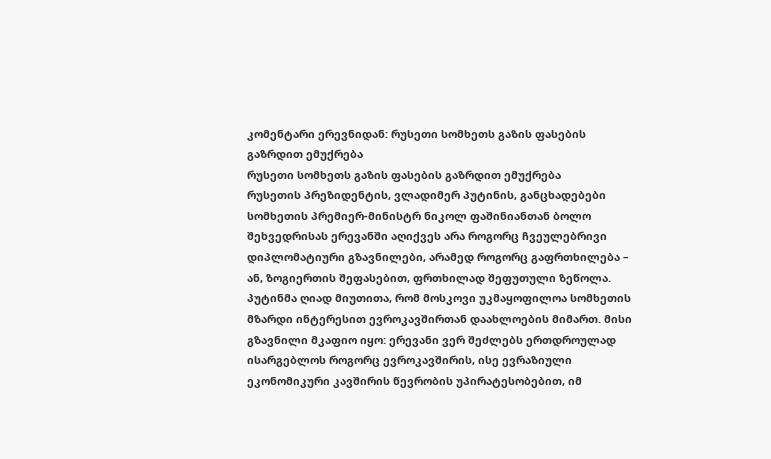კომენტარი ერევნიდან: რუსეთი სომხეთს გაზის ფასების გაზრდით ემუქრება
რუსეთი სომხეთს გაზის ფასების გაზრდით ემუქრება
რუსეთის პრეზიდენტის, ვლადიმერ პუტინის, განცხადებები სომხეთის პრემიერ-მინისტრ ნიკოლ ფაშინიანთან ბოლო შეხვედრისას ერევანში აღიქვეს არა როგორც ჩვეულებრივი დიპლომატიური გზავნილები, არამედ როგორც გაფრთხილება – ან, ზოგიერთის შეფასებით, ფრთხილად შეფუთული ზეწოლა.
პუტინმა ღიად მიუთითა, რომ მოსკოვი უკმაყოფილოა სომხეთის მზარდი ინტერესით ევროკავშირთან დაახლოების მიმართ. მისი გზავნილი მკაფიო იყო: ერევანი ვერ შეძლებს ერთდროულად ისარგებლოს როგორც ევროკავშირის, ისე ევრაზიული ეკონომიკური კავშირის წევრობის უპირატესობებით, იმ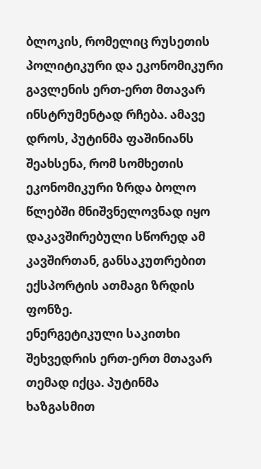ბლოკის, რომელიც რუსეთის პოლიტიკური და ეკონომიკური გავლენის ერთ-ერთ მთავარ ინსტრუმენტად რჩება. ამავე დროს, პუტინმა ფაშინიანს შეახსენა, რომ სომხეთის ეკონომიკური ზრდა ბოლო წლებში მნიშვნელოვნად იყო დაკავშირებული სწორედ ამ კავშირთან, განსაკუთრებით ექსპორტის ათმაგი ზრდის ფონზე.
ენერგეტიკული საკითხი შეხვედრის ერთ-ერთ მთავარ თემად იქცა. პუტინმა ხაზგასმით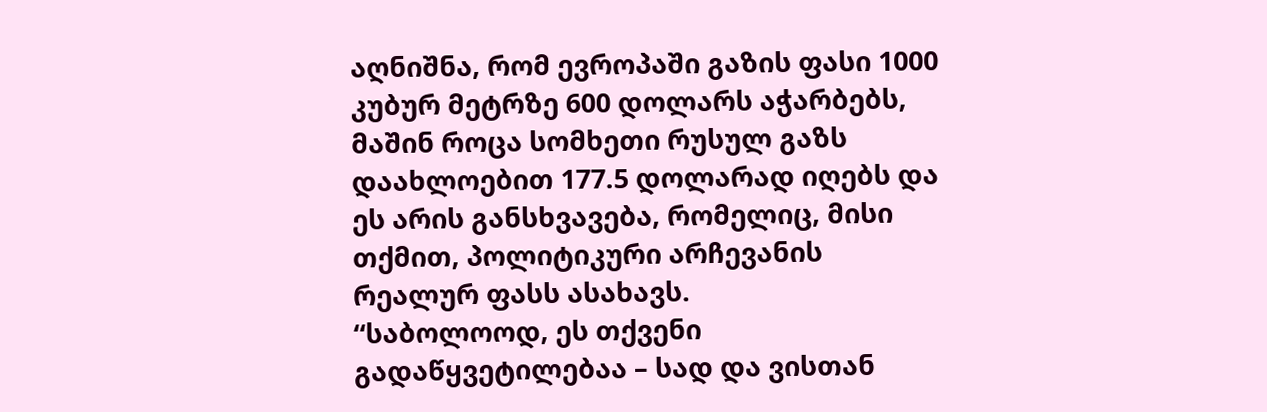აღნიშნა, რომ ევროპაში გაზის ფასი 1000 კუბურ მეტრზე 600 დოლარს აჭარბებს, მაშინ როცა სომხეთი რუსულ გაზს დაახლოებით 177.5 დოლარად იღებს და ეს არის განსხვავება, რომელიც, მისი თქმით, პოლიტიკური არჩევანის რეალურ ფასს ასახავს.
“საბოლოოდ, ეს თქვენი გადაწყვეტილებაა – სად და ვისთან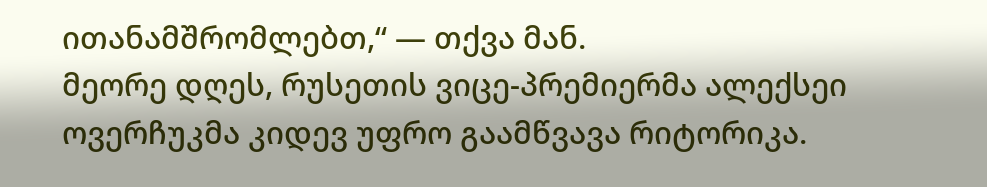ითანამშრომლებთ,“ — თქვა მან.
მეორე დღეს, რუსეთის ვიცე-პრემიერმა ალექსეი ოვერჩუკმა კიდევ უფრო გაამწვავა რიტორიკა.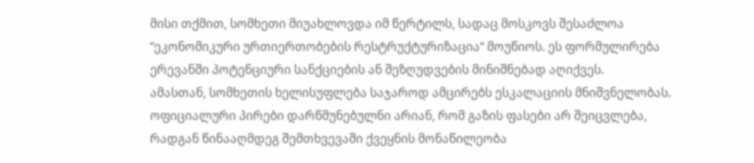მისი თქმით, სომხეთი მიუახლოვდა იმ წერტილს, სადაც მოსკოვს შესაძლოა “ეკონომიკური ურთიერთობების რესტრუქტურიზაცია“ მოუწიოს. ეს ფორმულირება ერევანში პოტენციური სანქციების ან შეზღუდვების მინიშნებად აღიქვეს.
ამასთან, სომხეთის ხელისუფლება საჯაროდ ამცირებს ესკალაციის მნიშვნელობას. ოფიციალური პირები დარწმუნებულნი არიან, რომ გაზის ფასები არ შეიცვლება, რადგან წინააღმდეგ შემთხვევაში ქვეყნის მონაწილეობა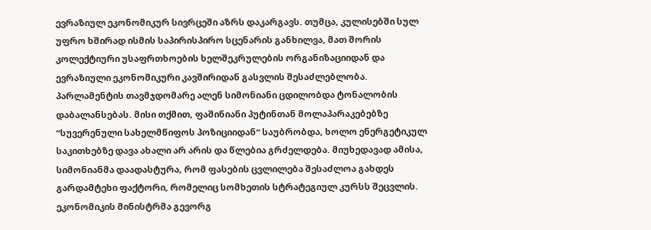ევრაზიულ ეკონომიკურ სივრცეში აზრს დაკარგავს. თუმცა, კულისებში სულ უფრო ხშირად ისმის საპირისპირო სცენარის განხილვა, მათ შორის კოლექტიური უსაფრთხოების ხელშეკრულების ორგანიზაციიდან და ევრაზიული ეკონომიკური კავშირიდან გასვლის შესაძლებლობა.
პარლამენტის თავმჯდომარე ალენ სიმონიანი ცდილობდა ტონალობის დაბალანსებას. მისი თქმით, ფაშინიანი პუტინთან მოლაპარაკებებზე “სუვერენული სახელმწიფოს პოზიციიდან“ საუბრობდა, ხოლო ენერგეტიკულ საკითხებზე დავა ახალი არ არის და წლებია გრძელდება. მიუხედავად ამისა, სიმონიანმა დაადასტურა, რომ ფასების ცვლილება შესაძლოა გახდეს გარდამტეხი ფაქტორი, რომელიც სომხეთის სტრატეგიულ კურსს შეცვლის.
ეკონომიკის მინისტრმა გევორგ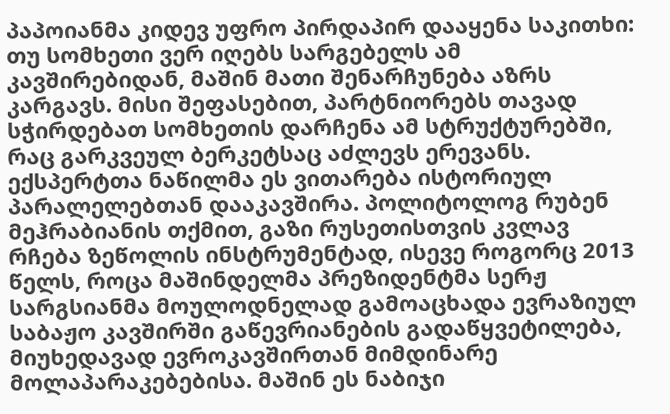პაპოიანმა კიდევ უფრო პირდაპირ დააყენა საკითხი: თუ სომხეთი ვერ იღებს სარგებელს ამ კავშირებიდან, მაშინ მათი შენარჩუნება აზრს კარგავს. მისი შეფასებით, პარტნიორებს თავად სჭირდებათ სომხეთის დარჩენა ამ სტრუქტურებში, რაც გარკვეულ ბერკეტსაც აძლევს ერევანს.
ექსპერტთა ნაწილმა ეს ვითარება ისტორიულ პარალელებთან დააკავშირა. პოლიტოლოგ რუბენ მეჰრაბიანის თქმით, გაზი რუსეთისთვის კვლავ რჩება ზეწოლის ინსტრუმენტად, ისევე როგორც 2013 წელს, როცა მაშინდელმა პრეზიდენტმა სერჟ სარგსიანმა მოულოდნელად გამოაცხადა ევრაზიულ საბაჟო კავშირში გაწევრიანების გადაწყვეტილება, მიუხედავად ევროკავშირთან მიმდინარე მოლაპარაკებებისა. მაშინ ეს ნაბიჯი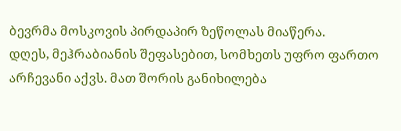ბევრმა მოსკოვის პირდაპირ ზეწოლას მიაწერა.
დღეს, მეჰრაბიანის შეფასებით, სომხეთს უფრო ფართო არჩევანი აქვს. მათ შორის განიხილება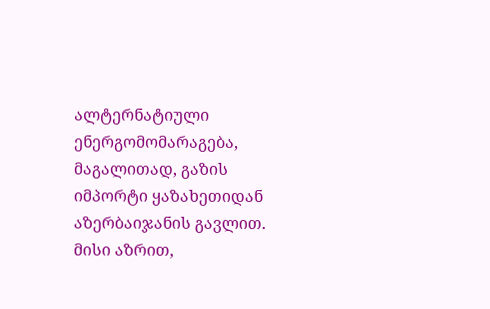ალტერნატიული ენერგომომარაგება, მაგალითად, გაზის იმპორტი ყაზახეთიდან აზერბაიჯანის გავლით. მისი აზრით,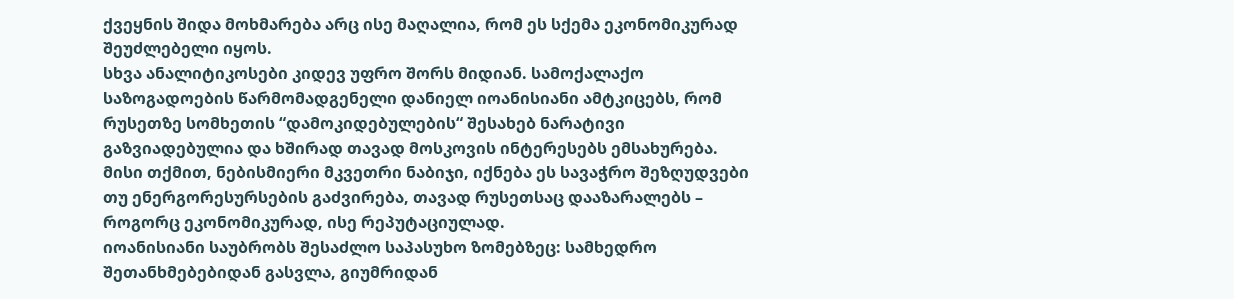ქვეყნის შიდა მოხმარება არც ისე მაღალია, რომ ეს სქემა ეკონომიკურად შეუძლებელი იყოს.
სხვა ანალიტიკოსები კიდევ უფრო შორს მიდიან. სამოქალაქო საზოგადოების წარმომადგენელი დანიელ იოანისიანი ამტკიცებს, რომ რუსეთზე სომხეთის “დამოკიდებულების“ შესახებ ნარატივი გაზვიადებულია და ხშირად თავად მოსკოვის ინტერესებს ემსახურება. მისი თქმით, ნებისმიერი მკვეთრი ნაბიჯი, იქნება ეს სავაჭრო შეზღუდვები თუ ენერგორესურსების გაძვირება, თავად რუსეთსაც დააზარალებს – როგორც ეკონომიკურად, ისე რეპუტაციულად.
იოანისიანი საუბრობს შესაძლო საპასუხო ზომებზეც: სამხედრო შეთანხმებებიდან გასვლა, გიუმრიდან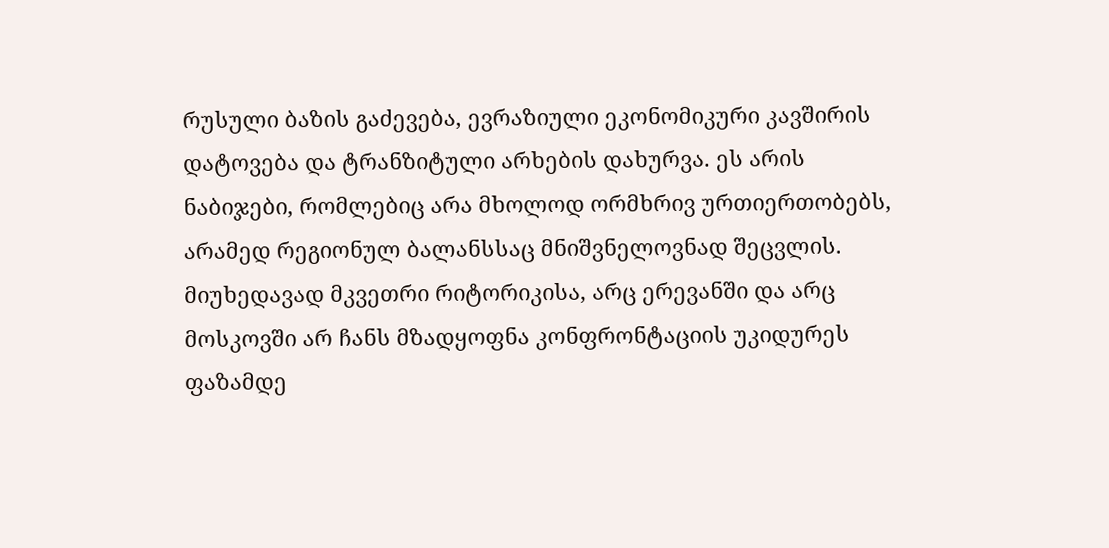რუსული ბაზის გაძევება, ევრაზიული ეკონომიკური კავშირის დატოვება და ტრანზიტული არხების დახურვა. ეს არის ნაბიჯები, რომლებიც არა მხოლოდ ორმხრივ ურთიერთობებს, არამედ რეგიონულ ბალანსსაც მნიშვნელოვნად შეცვლის.
მიუხედავად მკვეთრი რიტორიკისა, არც ერევანში და არც მოსკოვში არ ჩანს მზადყოფნა კონფრონტაციის უკიდურეს ფაზამდე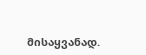მისაყვანად.